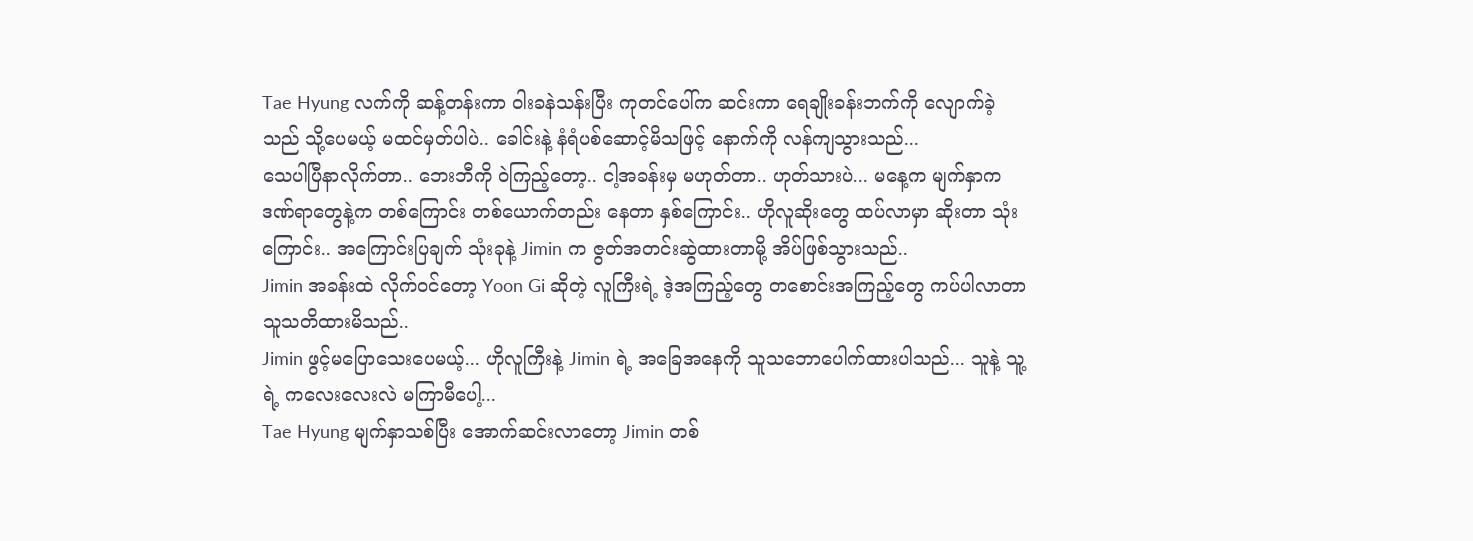Tae Hyung လက်ကို ဆန့်တန်းကာ ဝါးခနဲသန်းပြီး ကုတင်ပေါ်က ဆင်းကာ ရေချိုးခန်းဘက်ကို လျောက်ခဲ့သည် သို့ပေမယ့် မထင်မှတ်ပါပဲ.. ခေါင်းနဲ့ နံရံပစ်ဆောင့်မိသဖြင့် နောက်ကို လန်ကျသွားသည်...
သေပါပြီနာလိုက်တာ.. ဘေးဘီကို ဝဲကြည့်တော့.. ငါ့အခန်းမှ မဟုတ်တာ.. ဟုတ်သားပဲ... မနေ့က မျက်နှာက ဒဏ်ရာတွေနဲ့က တစ်ကြောင်း တစ်ယောက်တည်း နေတာ နှစ်ကြောင်း.. ဟိုလူဆိုးတွေ ထပ်လာမှာ ဆိုးတာ သုံးကြောင်း.. အကြောင်းပြချက် သုံးခုနဲ့ Jimin က ဇွတ်အတင်းဆွဲထားတာမို့ အိပ်ဖြစ်သွားသည်..
Jimin အခန်းထဲ လိုက်ဝင်တော့ Yoon Gi ဆိုတဲ့ လူကြီးရဲ့ ဒဲ့အကြည့်တွေ တစောင်းအကြည့်တွေ ကပ်ပါလာတာ သူသတိထားမိသည်..
Jimin ဖွင့်မပြောသေးပေမယ့်... ဟိုလူကြီးနဲ့ Jimin ရဲ့ အခြေအနေကို သူသဘောပေါက်ထားပါသည်... သူနဲ့ သူ့ရဲ့ ကလေးလေးလဲ မကြာမီပေါ့...
Tae Hyung မျက်နှာသစ်ပြီး အောက်ဆင်းလာတော့ Jimin တစ်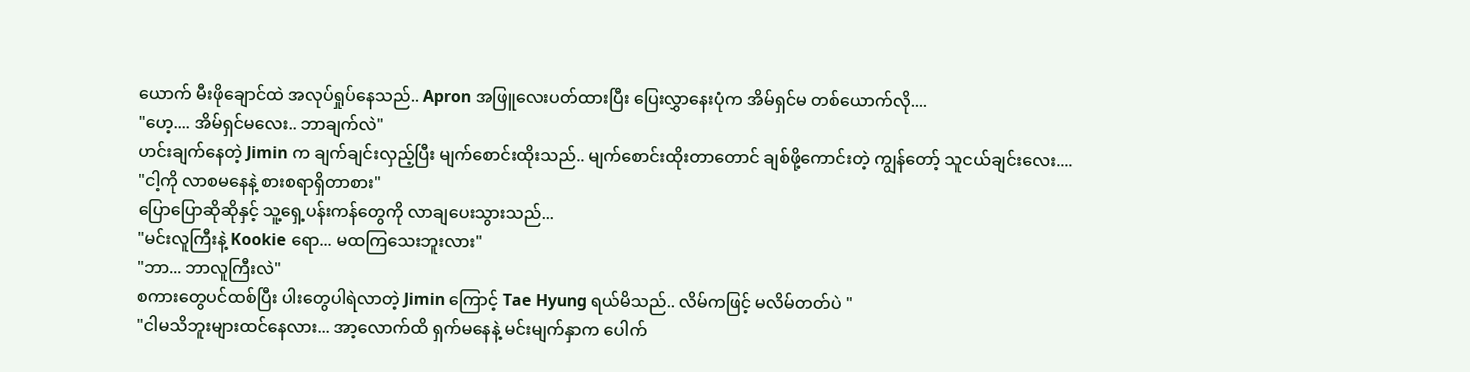ယောက် မီးဖိုချောင်ထဲ အလုပ်ရှုပ်နေသည်.. Apron အဖြူလေးပတ်ထားပြီး ပြေးလွှာနေးပုံက အိမ်ရှင်မ တစ်ယောက်လို....
"ဟေ့.... အိမ်ရှင်မလေး.. ဘာချက်လဲ"
ဟင်းချက်နေတဲ့ Jimin က ချက်ချင်းလှည့်ပြီး မျက်စောင်းထိုးသည်.. မျက်စောင်းထိုးတာတောင် ချစ်ဖို့ကောင်းတဲ့ ကျွန်တော့် သူငယ်ချင်းလေး....
"ငါ့ကို လာစမနေနဲ့ စားစရာရှိတာစား"
ပြောပြောဆိုဆိုနှင့် သူ့ရှေ့ပန်းကန်တွေကို လာချပေးသွားသည်...
"မင်းလူကြီးနဲ့ Kookie ရော... မထကြသေးဘူးလား"
"ဘာ... ဘာလူကြီးလဲ"
စကားတွေပင်ထစ်ပြီး ပါးတွေပါရဲလာတဲ့ Jimin ကြောင့် Tae Hyung ရယ်မိသည်.. လိမ်ကဖြင့် မလိမ်တတ်ပဲ "
"ငါမသိဘူးများထင်နေလား... အာ့လောက်ထိ ရှက်မနေနဲ့ မင်းမျက်နှာက ပေါက်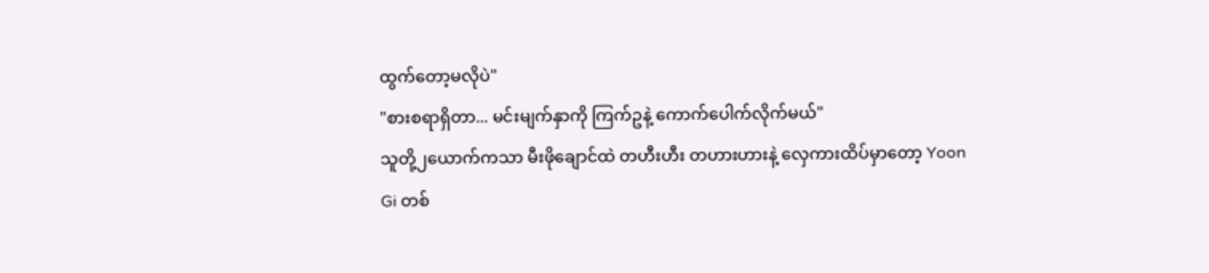ထွက်တော့မလိုပဲ"
"စားစရာရှိတာ... မင်းမျက်နှာကို ကြက်ဥနဲ့ ကောက်ပေါက်လိုက်မယ်"
သူတို့၂ယောက်ကသာ မီးဖိုချောင်ထဲ တဟီးဟီး တဟားဟားနဲ့ လှေကားထိပ်မှာတော့ Yoon Gi တစ်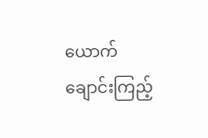ယောက် ချောင်းကြည့်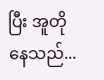ပြီး အူတိုနေသည်...